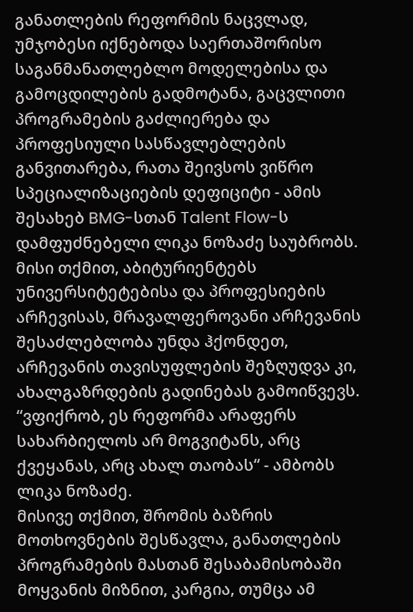განათლების რეფორმის ნაცვლად, უმჯობესი იქნებოდა საერთაშორისო საგანმანათლებლო მოდელებისა და გამოცდილების გადმოტანა, გაცვლითი პროგრამების გაძლიერება და პროფესიული სასწავლებლების განვითარება, რათა შეივსოს ვიწრო სპეციალიზაციების დეფიციტი - ამის შესახებ BMG-სთან Talent Flow-ს დამფუძნებელი ლიკა ნოზაძე საუბრობს.
მისი თქმით, აბიტურიენტებს უნივერსიტეტებისა და პროფესიების არჩევისას, მრავალფეროვანი არჩევანის შესაძლებლობა უნდა ჰქონდეთ, არჩევანის თავისუფლების შეზღუდვა კი, ახალგაზრდების გადინებას გამოიწვევს.
“ვფიქრობ, ეს რეფორმა არაფერს სახარბიელოს არ მოგვიტანს, არც ქვეყანას, არც ახალ თაობას“ - ამბობს ლიკა ნოზაძე.
მისივე თქმით, შრომის ბაზრის მოთხოვნების შესწავლა, განათლების პროგრამების მასთან შესაბამისობაში მოყვანის მიზნით, კარგია, თუმცა ამ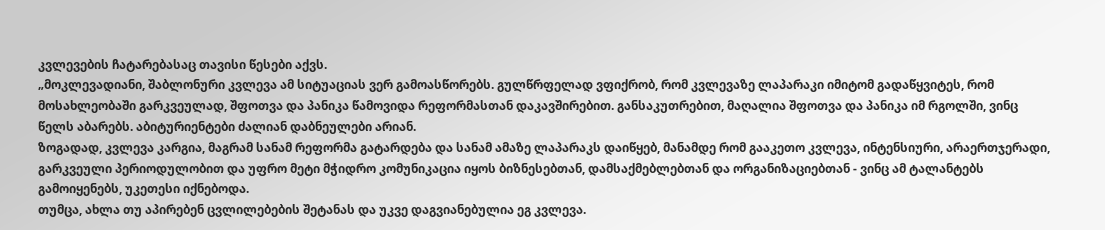კვლევების ჩატარებასაც თავისი წესები აქვს.
„მოკლევადიანი, შაბლონური კვლევა ამ სიტუაციას ვერ გამოასწორებს. გულწრფელად ვფიქრობ, რომ კვლევაზე ლაპარაკი იმიტომ გადაწყვიტეს, რომ მოსახლეობაში გარკვეულად, შფოთვა და პანიკა წამოვიდა რეფორმასთან დაკავშირებით. განსაკუთრებით, მაღალია შფოთვა და პანიკა იმ რგოლში, ვინც წელს აბარებს. აბიტურიენტები ძალიან დაბნეულები არიან.
ზოგადად, კვლევა კარგია, მაგრამ სანამ რეფორმა გატარდება და სანამ ამაზე ლაპარაკს დაიწყებ, მანამდე რომ გააკეთო კვლევა, ინტენსიური, არაერთჯერადი, გარკვეული პერიოდულობით და უფრო მეტი მჭიდრო კომუნიკაცია იყოს ბიზნესებთან, დამსაქმებლებთან და ორგანიზაციებთან - ვინც ამ ტალანტებს გამოიყენებს, უკეთესი იქნებოდა.
თუმცა, ახლა თუ აპირებენ ცვლილებების შეტანას და უკვე დაგვიანებულია ეგ კვლევა.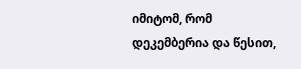იმიტომ, რომ დეკემბერია და წესით,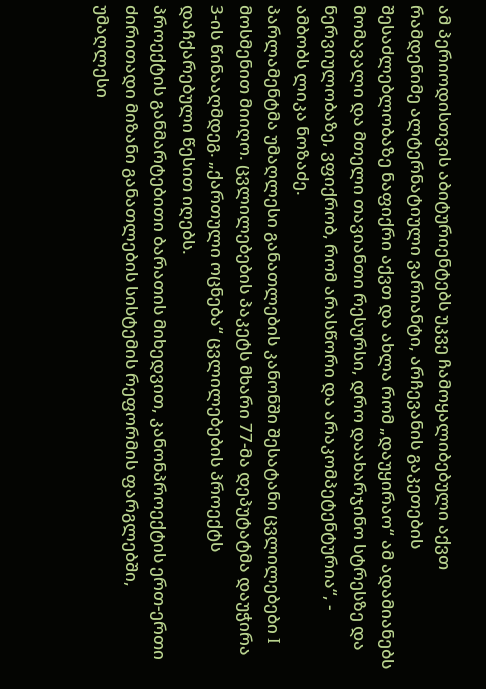ამ პერიოდისთვის აბიტურიენტებს უკვე ჩამოყალიბებული აქვთ რამდენიმე ალტერნატიული ვარიანტი, არჩევანის გაკეთების შესაძლებლობაზე ნაფიქრი აქვთ და ახლა რომ „დაუყირაო“ ამ ადამიანებს მომავალი და მთელი თავიანთი რესურსი, დრო დაახარჯინო სტრესზე და ნერვიულობაზე, ვფიქრობ, რომ არასწორი და არაკომპეტენტურია“, - ამბობს ლიკა ნოზაძე.
პარლამენტმა უმაღლესი განათლების კანონში შესატანი ცვლილებები I მოსმენით მიიღო. ცვლილებების პაკეტს მხარი 77-მა დეპუტატმა დაუჭირა 3-ის წინააღმდეგ. „ქართული ოცნება“ ცვლილებების პროექტს დაჩქარებული წესით იღებს.
პროექტის განმარტებითი ბარათის მიხედვით, კანონპროექტის ერთ-ერთი ძირითადი მიზანი განათლების სისტემის რეფორმის ფარგლებში, უმაღლესი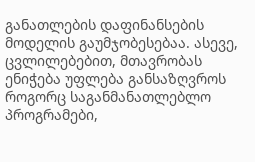განათლების დაფინანსების მოდელის გაუმჯობესებაა. ასევე, ცვლილებებით, მთავრობას ენიჭება უფლება განსაზღვროს როგორც საგანმანათლებლო პროგრამები,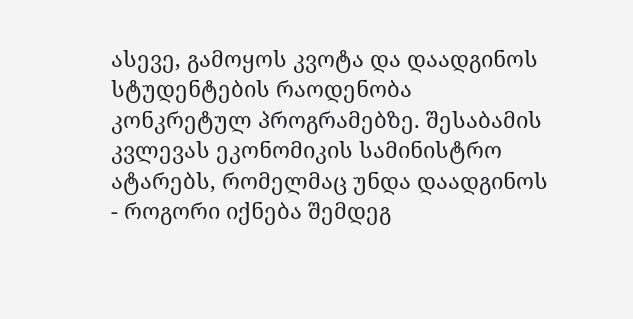ასევე, გამოყოს კვოტა და დაადგინოს სტუდენტების რაოდენობა კონკრეტულ პროგრამებზე. შესაბამის კვლევას ეკონომიკის სამინისტრო ატარებს, რომელმაც უნდა დაადგინოს - როგორი იქნება შემდეგ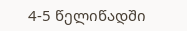4-5 წელიწადში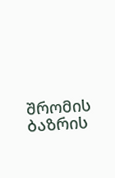შრომის ბაზრის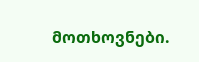მოთხოვნები.